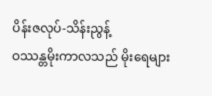ပိန်းဇလုပ်-သိန်းညွန့်
ဝဿန္တမိုးကာလသည် မိုးရေများ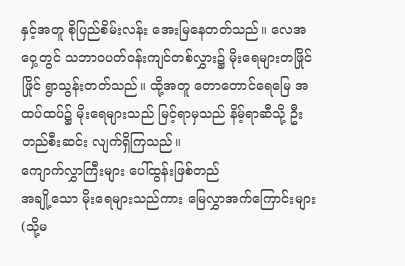နှင့်အတူ စိုပြည်စိမ်းလန်း အေးမြနေတတ်သည်။ လေအဝှေ့တွင် သဘာဝပတ်ဝန်းကျင်တစ်လွှား၌ မိုးရေများတဖြိုင်ဖြိုင် ရွာသွန်းတတ်သည်။ ထို့အတူ တောတောင်ရေမြေ အထပ်ထပ်၌ မိုးရေများသည် မြင့်ရာမှသည် နိမ့်ရာဆီသို့ ဦးတည်စီးဆင်း လျက်ရှိကြသည်။
ကျောက်လွှာကြီးများ ပေါ်ထွန်းဖြစ်တည်
အချို့သော မိုးရေများသည်ကား မြေလွှာအက်ကြောင်းများ (သို့မ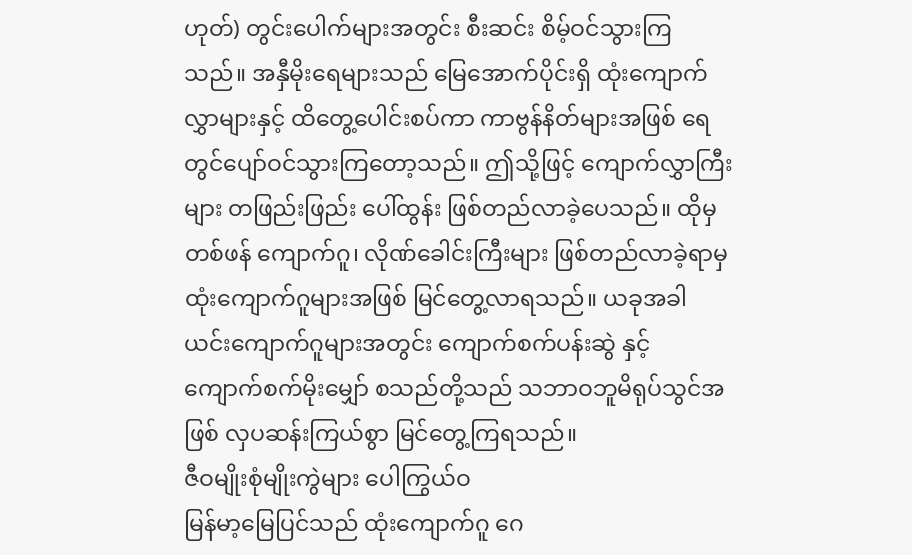ဟုတ်) တွင်းပေါက်များအတွင်း စီးဆင်း စိမ့်ဝင်သွားကြသည်။ အနှီမိုးရေများသည် မြေအောက်ပိုင်းရှိ ထုံးကျောက်လွှာများနှင့် ထိတွေ့ပေါင်းစပ်ကာ ကာဗွန်နိတ်များအဖြစ် ရေတွင်ပျော်ဝင်သွားကြတော့သည်။ ဤသို့ဖြင့် ကျောက်လွှာကြီးများ တဖြည်းဖြည်း ပေါ်ထွန်း ဖြစ်တည်လာခဲ့ပေသည်။ ထိုမှတစ်ဖန် ကျောက်ဂူ၊ လိုဏ်ခေါင်းကြီးများ ဖြစ်တည်လာခဲ့ရာမှ ထုံးကျောက်ဂူများအဖြစ် မြင်တွေ့လာရသည်။ ယခုအခါ ယင်းကျောက်ဂူများအတွင်း ကျောက်စက်ပန်းဆွဲ နှင့် ကျောက်စက်မိုးမျှော် စသည်တို့သည် သဘာဝဘူမိရုပ်သွင်အဖြစ် လှပဆန်းကြယ်စွာ မြင်တွေ့ကြရသည်။
ဇီဝမျိုးစုံမျိုးကွဲများ ပေါကြွယ်ဝ
မြန်မာ့မြေပြင်သည် ထုံးကျောက်ဂူ ဂေ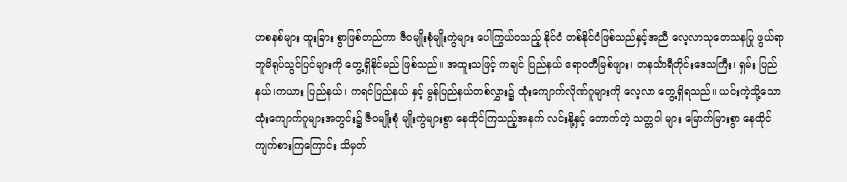ဟစနစ်များ ထူးခြား စွာဖြစ်တည်ကာ ဇီဝမျိုးစုံမျိုးကွဲများ ပေါကြွယ်ဝသည့် နိုင်ငံ တစ်နိုင်ငံဖြစ်သည်နှင့်အညီ လေ့လာသုတေသနပြု ဖွယ်ရာ ဘူမိရုပ်သွင်ပြင်များကို တွေ့ရှိနိုင်မည် ဖြစ်သည်။ အထူးသဖြင့် ကချင် ပြည်နယ် ဧရာဝတီမြစ်ဖျား၊ တနင်္သာရီတိုင်းဒေသကြီး၊ ရှမ်း ပြည်နယ်၊ကယား ပြည်နယ်၊ ကရင်ပြည်နယ် နှင့် မွန်ပြည်နယ်တစ်လွှား၌ ထုံးကျောက်လိုဏ်ဂူများကို လေ့လာ တွေ့ရှိရသည်။ ယင်းကဲ့သို့သော ထုံးကျောက်ဂူများအတွင်း၌ ဇီဝမျိုးစုံ မျိုးကွဲများစွာ နေထိုင်ကြသည့်အနက် လင်းနို့နှင့် တောက်တဲ့ သတ္တဝါ များ မြောက်မြားစွာ နေထိုင်ကျက်စားကြကြောင်း သိမှတ်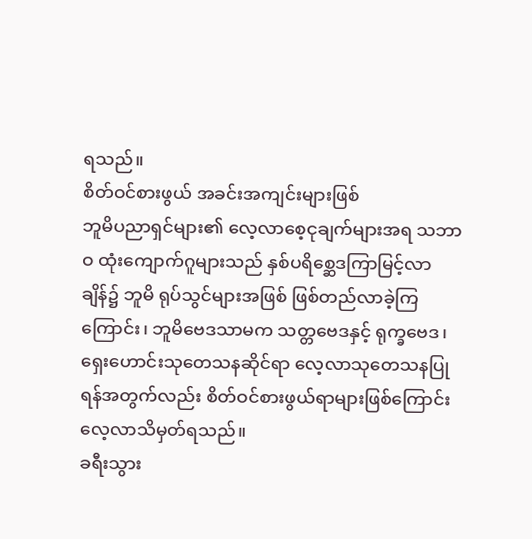ရသည်။
စိတ်ဝင်စားဖွယ် အခင်းအကျင်းများဖြစ်
ဘူမိပညာရှင်များ၏ လေ့လာစေ့ငုချက်များအရ သဘာဝ ထုံးကျောက်ဂူများသည် နှစ်ပရိစ္ဆေဒကြာမြင့်လာချိန်၌ ဘူမိ ရုပ်သွင်များအဖြစ် ဖြစ်တည်လာခဲ့ကြကြောင်း၊ ဘူမိဗေဒသာမက သတ္တဗေဒနှင့် ရုက္ခဗေဒ၊ ရှေးဟောင်းသုတေသနဆိုင်ရာ လေ့လာသုတေသနပြုရန်အတွက်လည်း စိတ်ဝင်စားဖွယ်ရာများဖြစ်ကြောင်း လေ့လာသိမှတ်ရသည်။
ခရီးသွား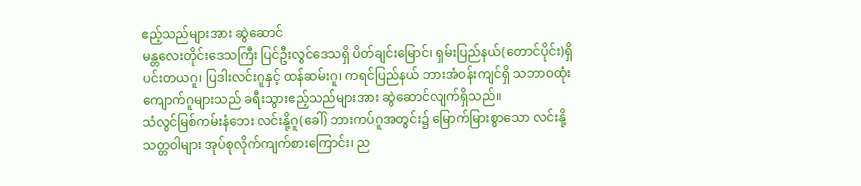ဧည့်သည်များအား ဆွဲဆောင်
မန္တလေးတိုင်းဒေသကြီး ပြင်ဦးလွင်ဒေသရှိ ပိတ်ချင်းမြောင်၊ ရှမ်းပြည်နယ်(တောင်ပိုင်း)ရှိ ပင်းတယဂူ၊ ပြဒါးလင်းဂူနှင့် ထန်ဆမ်းဂူ၊ ကရင်ပြည်နယ် ဘားအံဝန်းကျင်ရှိ သဘာဝထုံးကျောက်ဂူများသည် ခရီးသွားဧည့်သည်များအား ဆွဲဆောင်လျက်ရှိသည်။
သံလွင်မြစ်ကမ်းနံဘေး လင်းနို့ဂူ(ခေါ်) ဘားကပ်ဂူအတွင်း၌ မြောက်မြားစွာသော လင်းနို့သတ္တဝါများ အုပ်စုလိုက်ကျက်စားကြောင်း၊ ည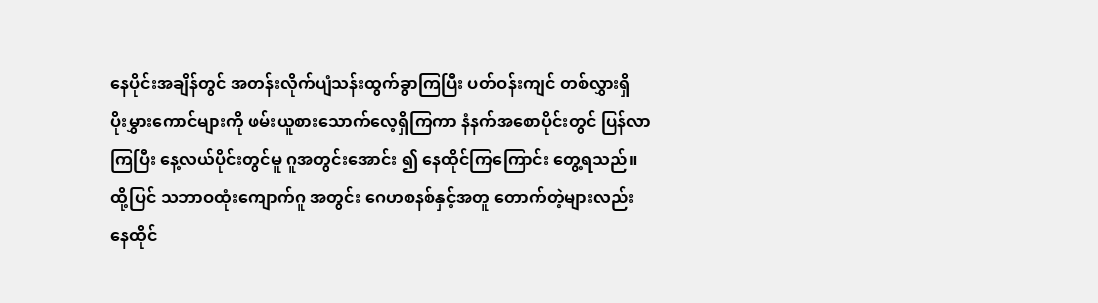နေပိုင်းအချိန်တွင် အတန်းလိုက်ပျံသန်းထွက်ခွာကြပြီး ပတ်ဝန်းကျင် တစ်လွှားရှိ ပိုးမွှားကောင်များကို ဖမ်းယူစားသောက်လေ့ရှိကြကာ နံနက်အစောပိုင်းတွင် ပြန်လာကြပြီး နေ့လယ်ပိုင်းတွင်မူ ဂူအတွင်းအောင်း ၍ နေထိုင်ကြကြောင်း တွေ့ရသည်။ ထို့ပြင် သဘာဝထုံးကျောက်ဂူ အတွင်း ဂေဟစနစ်နှင့်အတူ တောက်တဲ့များလည်း နေထိုင်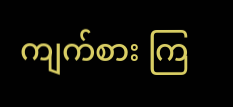ကျက်စား ကြ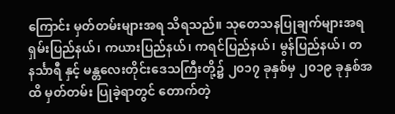ကြောင်း မှတ်တမ်းများအရ သိရသည်။ သုတေသနပြုချက်များအရ ရှမ်းပြည်နယ်၊ ကယားပြည်နယ်၊ ကရင်ပြည်နယ်၊ မွန်ပြည်နယ်၊ တနင်္သာရီ နှင့် မန္တလေးတိုင်းဒေသကြီးတို့၌ ၂၀၁၇ ခုနှစ်မှ ၂၀၁၉ ခုနှစ်အထိ မှတ်တမ်း ပြုခဲ့ရာတွင် တောက်တဲ့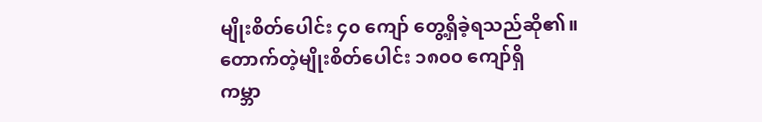မျိုးစိတ်ပေါင်း ၄၀ ကျော် တွေ့ရှိခဲ့ရသည်ဆို၏။
တောက်တဲ့မျိုးစိတ်ပေါင်း ၁၈၀၀ ကျော်ရှိ
ကမ္ဘာ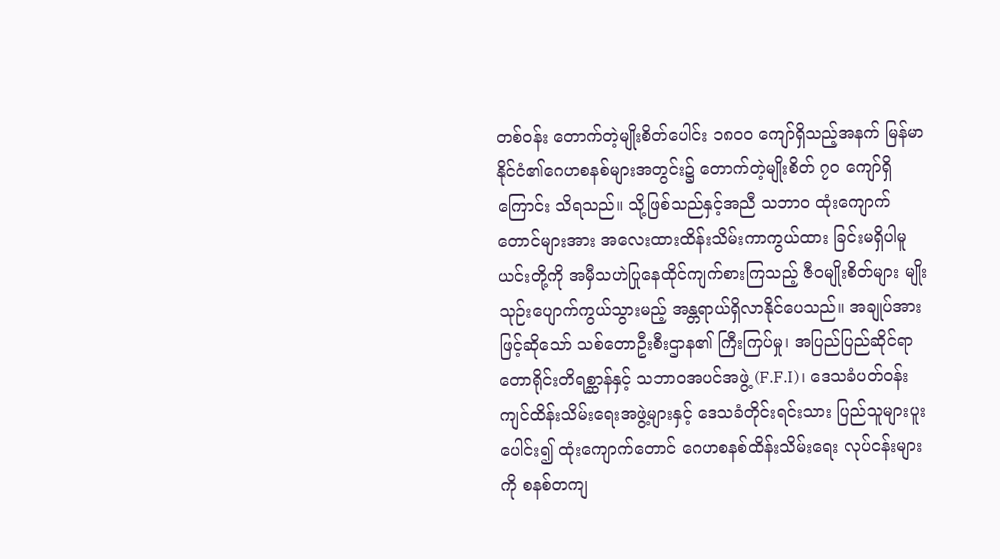တစ်ဝန်း တောက်တဲ့မျိုးစိတ်ပေါင်း ၁၈၀၀ ကျော်ရှိသည့်အနက် မြန်မာနိုင်ငံ၏ဂေဟစနစ်များအတွင်း၌ တောက်တဲ့မျိုးစိတ် ၇၀ ကျော်ရှိကြောင်း သိရသည်။ သို့ဖြစ်သည်နှင့်အညီ သဘာဝ ထုံးကျောက်တောင်များအား အလေးထားထိန်းသိမ်းကာကွယ်ထား ခြင်းမရှိပါမူ ယင်းတို့ကို အမှီသဟဲပြုနေထိုင်ကျက်စားကြသည့် ဇီဝမျိုးစိတ်များ မျိုးသုဉ်းပျောက်ကွယ်သွားမည့် အန္တရာယ်ရှိလာနိုင်ပေသည်။ အချုပ်အားဖြင့်ဆိုသော် သစ်တောဦးစီးဌာန၏ ကြီးကြပ်မှု၊ အပြည်ပြည်ဆိုင်ရာ တောရိုင်းတိရစ္ဆာန်နှင့် သဘာဝအပင်အဖွဲ့ (F.F.I)၊ ဒေသခံပတ်ဝန်းကျင်ထိန်းသိမ်းရေးအဖွဲ့များနှင့် ဒေသခံတိုင်းရင်းသား ပြည်သူများပူးပေါင်း၍ ထုံးကျောက်တောင် ဂေဟစနစ်ထိန်းသိမ်းရေး လုပ်ငန်းများကို စနစ်တကျ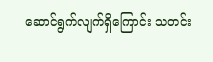ဆောင်ရွက်လျက်ရှိကြောင်း သတင်း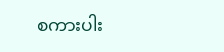စကားပါး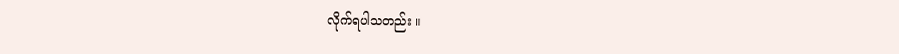လိုက်ရပါသတည်း ။